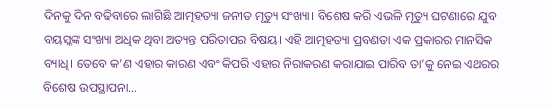ଦିନକୁ ଦିନ ବଢିବାରେ ଲାଗିଛି ଆତ୍ମହତ୍ୟା ଜନୀତ ମୃତ୍ୟୁ ସଂଖ୍ୟା। ବିଶେଷ କରି ଏଭଳି ମୃତ୍ୟୁ ଘଟଣାରେ ଯୁବ ବୟସ୍କଙ୍କ ସଂଖ୍ୟା ଅଧିକ ଥିବା ଅତ୍ୟନ୍ତ ପରିତାପର ବିଷୟ। ଏହି ଆତ୍ମହତ୍ୟା ପ୍ରବଣତା ଏକ ପ୍ରକାରର ମାନସିକ ବ୍ୟାଧି। ତେବେ କ’ଣ ଏହାର କାରଣ ଏବଂ କିପରି ଏହାର ନିରାକରଣ କରାଯାଇ ପାରିବ ତା’କୁ ନେଇ ଏଥରର ବିଶେଷ ଉପସ୍ଥାପନା…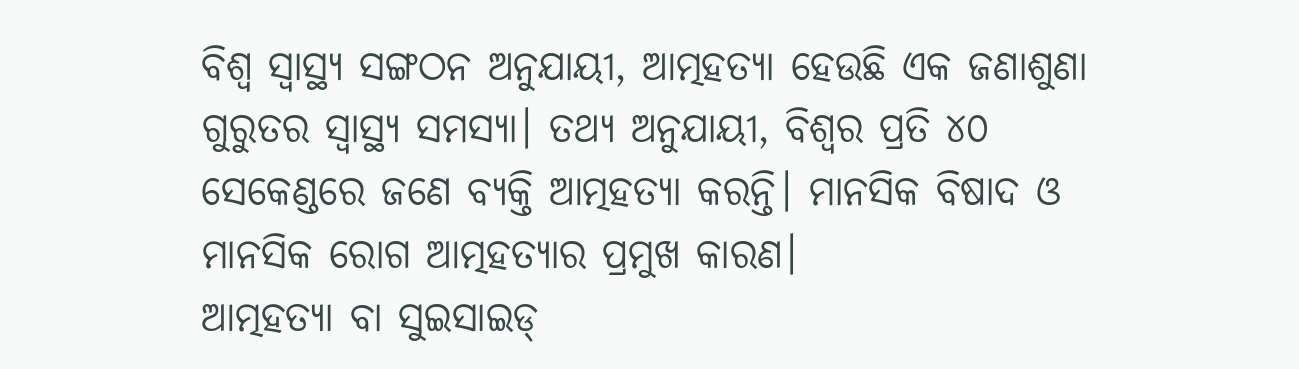ବିଶ୍ୱ ସ୍ବାସ୍ଥ୍ୟ ସଙ୍ଗଠନ ଅନୁଯାୟୀ, ଆତ୍ମହତ୍ୟା ହେଉଛି ଏକ ଜଣାଶୁଣା ଗୁରୁତର ସ୍ବାସ୍ଥ୍ୟ ସମସ୍ୟା। ତଥ୍ୟ ଅନୁଯାୟୀ, ବିଶ୍ୱର ପ୍ରତି ୪୦ ସେକେଣ୍ଡରେ ଜଣେ ବ୍ୟକ୍ତି ଆତ୍ମହତ୍ୟା କରନ୍ତି। ମାନସିକ ବିଷାଦ ଓ ମାନସିକ ରୋଗ ଆତ୍ମହତ୍ୟାର ପ୍ରମୁଖ କାରଣ।
ଆତ୍ମହତ୍ୟା ବା ସୁଇସାଇଡ୍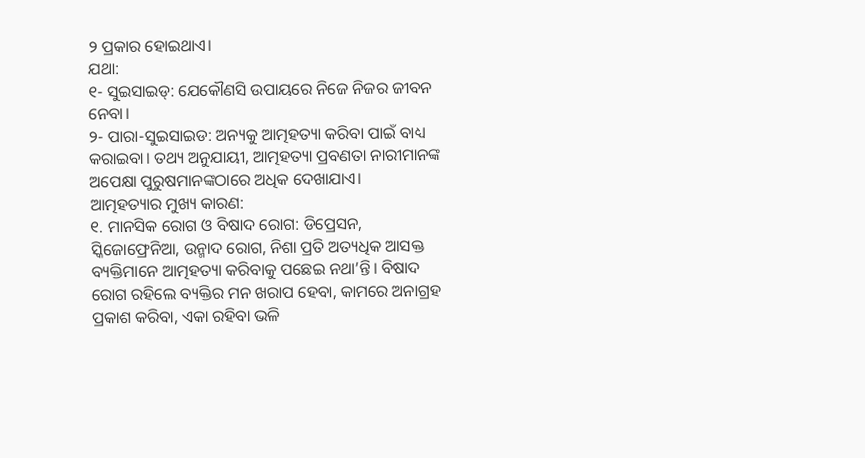୨ ପ୍ରକାର ହୋଇଥାଏ।
ଯଥା:
୧- ସୁଇସାଇଡ୍: ଯେକୌଣସି ଉପାୟରେ ନିଜେ ନିଜର ଜୀବନ ନେବା।
୨- ପାରା-ସୁଇସାଇଡ: ଅନ୍ୟକୁ ଆତ୍ମହତ୍ୟା କରିବା ପାଇଁ ବାଧ୍ୟ କରାଇବା। ତଥ୍ୟ ଅନୁଯାୟୀ, ଆତ୍ମହତ୍ୟା ପ୍ରବଣତା ନାରୀମାନଙ୍କ ଅପେକ୍ଷା ପୁରୁଷମାନଙ୍କଠାରେ ଅଧିକ ଦେଖାଯାଏ।
ଆତ୍ମହତ୍ୟାର ମୁଖ୍ୟ କାରଣ:
୧. ମାନସିକ ରୋଗ ଓ ବିଷାଦ ରୋଗ: ଡିପ୍ରେସନ, ସ୍କିଜୋଫ୍ରେନିଆ, ଉନ୍ମାଦ ରୋଗ, ନିଶା ପ୍ରତି ଅତ୍ୟଧିକ ଆସକ୍ତ ବ୍ୟକ୍ତିମାନେ ଆତ୍ମହତ୍ୟା କରିବାକୁ ପଛେଇ ନଥା’ନ୍ତି। ବିଷାଦ ରୋଗ ରହିଲେ ବ୍ୟକ୍ତିର ମନ ଖରାପ ହେବା, କାମରେ ଅନାଗ୍ରହ ପ୍ରକାଶ କରିବା, ଏକା ରହିବା ଭଳି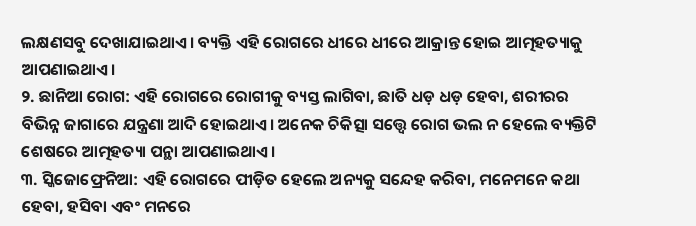ଲକ୍ଷଣସବୁ ଦେଖାଯାଇଥାଏ। ବ୍ୟକ୍ତି ଏହି ରୋଗରେ ଧୀରେ ଧୀରେ ଆକ୍ରାନ୍ତ ହୋଇ ଆତ୍ମହତ୍ୟାକୁ ଆପଣାଇଥାଏ।
୨. ଛାନିଆ ରୋଗ: ଏହି ରୋଗରେ ରୋଗୀକୁ ବ୍ୟସ୍ତ ଲାଗିବା, ଛାତି ଧଡ଼ ଧଡ଼ ହେବା, ଶରୀରର ବିଭିନ୍ନ ଜାଗାରେ ଯନ୍ତ୍ରଣା ଆଦି ହୋଇଥାଏ। ଅନେକ ଚିକିତ୍ସା ସତ୍ତ୍ୱେ ରୋଗ ଭଲ ନ ହେଲେ ବ୍ୟକ୍ତିଟି ଶେଷରେ ଆତ୍ମହତ୍ୟା ପନ୍ଥା ଆପଣାଇଥାଏ।
୩. ସ୍କିଜୋଫ୍ରେନିଆ: ଏହି ରୋଗରେ ପୀଡ଼ିତ ହେଲେ ଅନ୍ୟକୁ ସନ୍ଦେହ କରିବା, ମନେମନେ କଥା ହେବା, ହସିବା ଏବଂ ମନରେ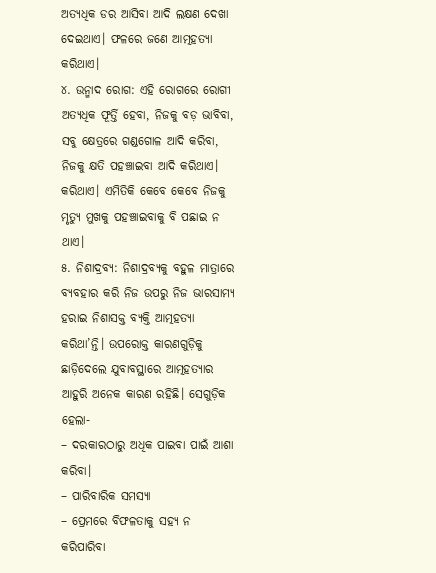ଅତ୍ୟଧିକ ଡର ଆସିବା ଆଦି ଲକ୍ଷଣ ଦେଖା ଦେଇଥାଏ। ଫଳରେ ଜଣେ ଆତ୍ମହତ୍ୟା କରିଥାଏ।
୪. ଉନ୍ମାଦ ରୋଗ: ଏହି ରୋଗରେ ରୋଗୀ ଅତ୍ୟଧିକ ଫୂର୍ତ୍ତି ହେବା, ନିଜକୁ ବଡ଼ ଭାବିବା, ସବୁ କ୍ଷେତ୍ରରେ ଗଣ୍ଡଗୋଳ ଆଦି କରିବା, ନିଜକୁ କ୍ଷତି ପହଞ୍ଚାଇବା ଆଦି କରିଥାଏ। କରିଥାଏ। ଏମିତିକି କେବେ କେବେ ନିଜକୁ ମୃତ୍ୟୁ ମୁଖକୁ ପହଞ୍ଚାଇବାକୁ ବି ପଛାଇ ନ ଥାଏ।
୫. ନିଶାଦ୍ରବ୍ୟ: ନିଶାଦ୍ରବ୍ୟକୁ ବହୁଳ ମାତ୍ରାରେ ବ୍ୟବହାର କରି ନିଜ ଉପରୁ ନିଜ ଭାରସାମ୍ୟ ହରାଇ ନିଶାସକ୍ତ ବ୍ୟକ୍ତି ଆତ୍ମହତ୍ୟା କରିଥା’ନ୍ତି। ଉପରୋକ୍ତ କାରଣଗୁଡ଼ିକୁ ଛାଡ଼ିଦେଲେ ଯୁବାବସ୍ଥାରେ ଆତ୍ମହତ୍ୟାର ଆହୁରି ଅନେକ କାରଣ ରହିଛି। ସେଗୁଡ଼ିକ ହେଲା-
– ଦରକାରଠାରୁ ଅଧିକ ପାଇବା ପାଇଁ ଆଶା କରିବା।
– ପାରିବାରିକ ସମସ୍ୟା
– ପ୍ରେମରେ ବିଫଳତାକୁ ସହ୍ୟ ନ କରିପାରିବା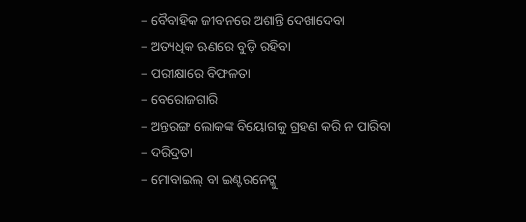– ବୈବାହିକ ଜୀବନରେ ଅଶାନ୍ତି ଦେଖାଦେବା
– ଅତ୍ୟଧିକ ଋଣରେ ବୁଡ଼ି ରହିବା
– ପରୀକ୍ଷାରେ ବିଫଳତା
– ବେରୋଜଗାରି
– ଅନ୍ତରଙ୍ଗ ଲୋକଙ୍କ ବିୟୋଗକୁ ଗ୍ରହଣ କରି ନ ପାରିବା
– ଦରିଦ୍ରତା
– ମୋବାଇଲ୍ ବା ଇଣ୍ଟରନେଟ୍କୁ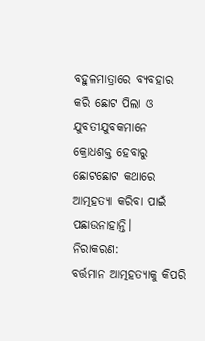ବହୁଳମାତ୍ରାରେ ବ୍ୟବହାର କରି ଛୋଟ ପିଲା ଓ ଯୁବତୀଯୁବକମାନେ କ୍ରୋଧଶକ୍ତ ହେବାରୁ ଛୋଟଛୋଟ କଥାରେ ଆତ୍ମହତ୍ୟା କରିବା ପାଇଁ ପଛାଉନାହାନ୍ତି।
ନିରାକରଣ:
ବର୍ତ୍ତମାନ ଆତ୍ମହତ୍ୟାକୁ କିପରି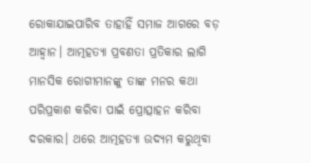ରୋକାଯାଇପାରିବ ତାହାହିଁ ସମାଜ ଆଗରେ ବଡ଼ ଆହ୍ବାନ। ଆତ୍ମହତ୍ୟା ପ୍ରବଣତା ପ୍ରତିକାର ଲାଗି ମାନସିକ ରୋଗୀମାନଙ୍କୁ ତାଙ୍କ ମନର କଥା ପରିପ୍ରକାଶ କରିବା ପାଇଁ ପ୍ରୋତ୍ସାହନ କରିବା ଦରକାର। ଥରେ ଆତ୍ମହତ୍ୟା ଉଦ୍ୟମ କରୁଥିବା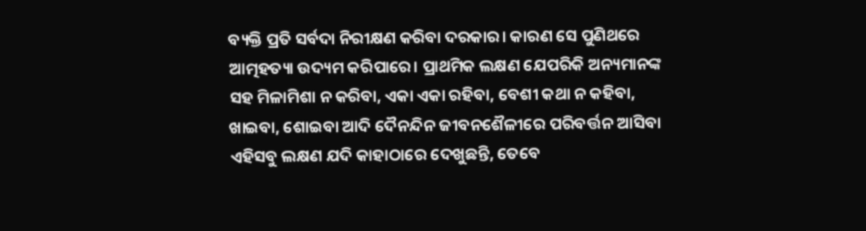ବ୍ୟକ୍ତି ପ୍ରତି ସର୍ବଦା ନିରୀକ୍ଷଣ କରିବା ଦରକାର। କାରଣ ସେ ପୁଣିଥରେ ଆତ୍ମହତ୍ୟା ଉଦ୍ୟମ କରିପାରେ। ପ୍ରାଥମିକ ଲକ୍ଷଣ ଯେପରିକି ଅନ୍ୟମାନଙ୍କ ସହ ମିଳାମିଶା ନ କରିବା, ଏକା ଏକା ରହିବା, ବେଶୀ କଥା ନ କହିବା, ଖାଇବା, ଶୋଇବା ଆଦି ଦୈନନ୍ଦିନ ଜୀବନଶୈଳୀରେ ପରିବର୍ତ୍ତନ ଆସିବା ଏହିସବୁ ଲକ୍ଷଣ ଯଦି କାହାଠାରେ ଦେଖୁଛନ୍ତି, ତେବେ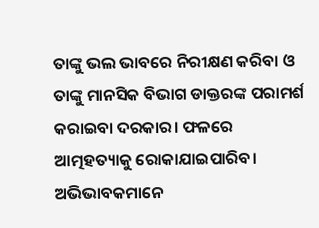ତାଙ୍କୁ ଭଲ ଭାବରେ ନିରୀକ୍ଷଣ କରିବା ଓ ତାଙ୍କୁ ମାନସିକ ବିଭାଗ ଡାକ୍ତରଙ୍କ ପରାମର୍ଶ କରାଇବା ଦରକାର। ଫଳରେ ଆତ୍ମହତ୍ୟାକୁ ରୋକାଯାଇପାରିବ। ଅଭିଭାବକମାନେ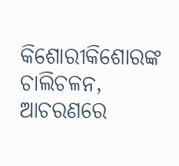କିଶୋରୀକିଶୋରଙ୍କ ଚାଲିଚଳନ, ଆଚରଣରେ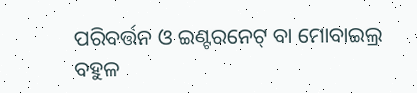ପରିବର୍ତ୍ତନ ଓ ଇଣ୍ଟରନେଟ୍ ବା ମୋବାଇଲ୍ର ବହୁଳ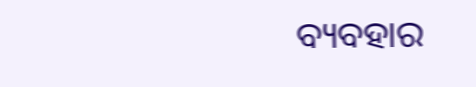ବ୍ୟବହାର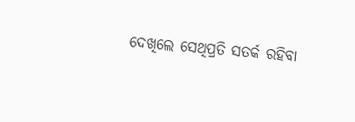ଦେଖିଲେ ସେଥିପ୍ରତି ସତର୍କ ରହିବା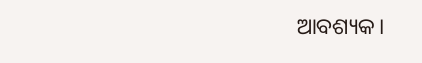ଆବଶ୍ୟକ।